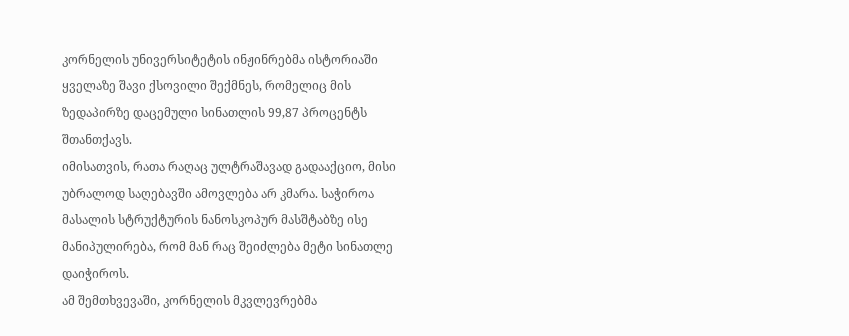კორნელის უნივერსიტეტის ინჟინრებმა ისტორიაში ყველაზე შავი ქსოვილი შექმნეს, რომელიც მის ზედაპირზე დაცემული სინათლის 99,87 პროცენტს შთანთქავს.
იმისათვის, რათა რაღაც ულტრაშავად გადააქციო, მისი უბრალოდ საღებავში ამოვლება არ კმარა. საჭიროა მასალის სტრუქტურის ნანოსკოპურ მასშტაბზე ისე მანიპულირება, რომ მან რაც შეიძლება მეტი სინათლე დაიჭიროს.
ამ შემთხვევაში, კორნელის მკვლევრებმა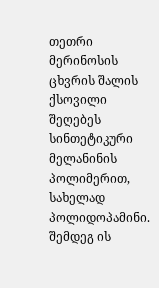თეთრი მერინოსის ცხვრის შალის ქსოვილი შეღებეს სინთეტიკური მელანინის პოლიმერით, სახელად პოლიდოპამინი. შემდეგ ის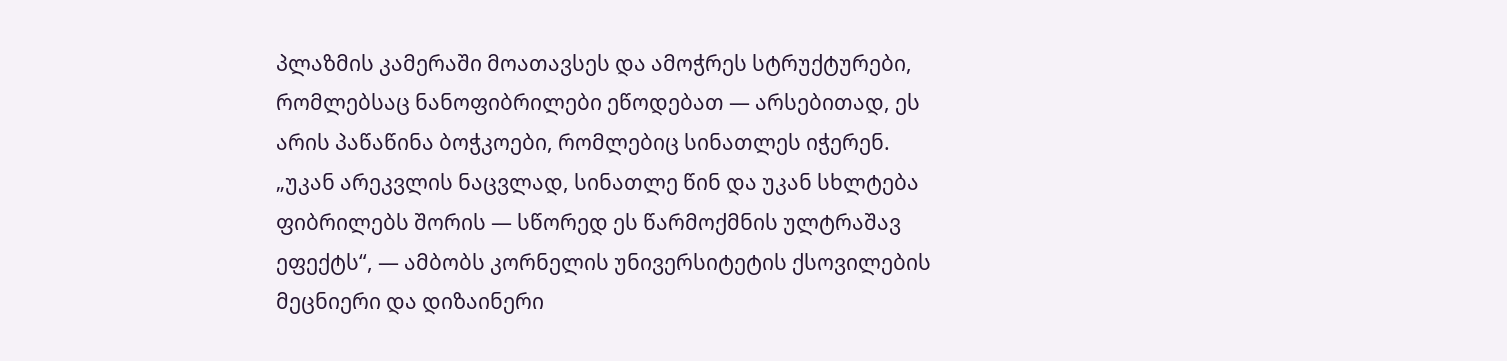პლაზმის კამერაში მოათავსეს და ამოჭრეს სტრუქტურები, რომლებსაც ნანოფიბრილები ეწოდებათ — არსებითად, ეს არის პაწაწინა ბოჭკოები, რომლებიც სინათლეს იჭერენ.
„უკან არეკვლის ნაცვლად, სინათლე წინ და უკან სხლტება ფიბრილებს შორის — სწორედ ეს წარმოქმნის ულტრაშავ ეფექტს“, — ამბობს კორნელის უნივერსიტეტის ქსოვილების მეცნიერი და დიზაინერი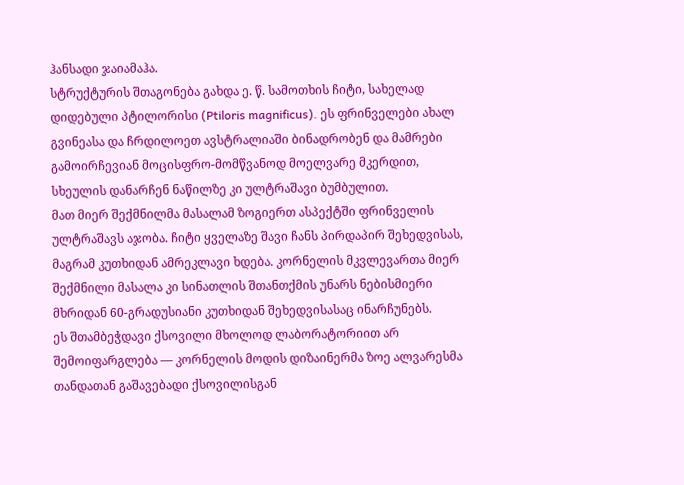ჰანსადი ჯაიამაჰა.
სტრუქტურის შთაგონება გახდა ე. წ. სამოთხის ჩიტი, სახელად დიდებული პტილორისი (Ptiloris magnificus). ეს ფრინველები ახალ გვინეასა და ჩრდილოეთ ავსტრალიაში ბინადრობენ და მამრები გამოირჩევიან მოცისფრო-მომწვანოდ მოელვარე მკერდით, სხეულის დანარჩენ ნაწილზე კი ულტრაშავი ბუმბულით.
მათ მიერ შექმნილმა მასალამ ზოგიერთ ასპექტში ფრინველის ულტრაშავს აჯობა. ჩიტი ყველაზე შავი ჩანს პირდაპირ შეხედვისას, მაგრამ კუთხიდან ამრეკლავი ხდება. კორნელის მკვლევართა მიერ შექმნილი მასალა კი სინათლის შთანთქმის უნარს ნებისმიერი მხრიდან 60-გრადუსიანი კუთხიდან შეხედვისასაც ინარჩუნებს.
ეს შთამბეჭდავი ქსოვილი მხოლოდ ლაბორატორიით არ შემოიფარგლება — კორნელის მოდის დიზაინერმა ზოე ალვარესმა თანდათან გაშავებადი ქსოვილისგან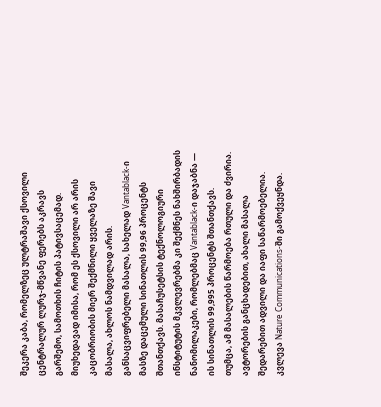შეკერა კაბა, რომელზეც ულტრაშავი ქსოვილი ცენტრალურ ლურჯ-მწვანე ფერებს აკრავს გარშემო, სამოთხის ჩიტის პატივსაცემად.
მიუხედავად იმისა, რომ ეს ქსოვილი არ არის კაცობრიობის მიერ შექმნილი ყველაზე შავი მასალა, ახლოს ნამდვილად არის. განსაცვიფრებელი მასალა, სახელად Vantablack-ი მასზე დაცემული სინათლის 99,96 პროცენტს შთანთქავს. მასაჩუსეტსის ტექნოლოგიური ინსტიტუტის მკვლევრებმა კი შექმნეს ნახშირბადის ნანომილაკები, რომლებმაც Vantablack-ი დაჯაბნა — ის სინათლის 99,995 პროცენტს შთანთქავს.
თუმცა, ამ მასალების წარმოება რთული და ძვირია. ავტორების განცხადებით, ახალი მასალა შედარებით ადვილი და იაფი საწარმოებელია.
კვლევა Nature Communications-ში გამოქვეყნდა.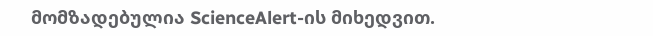მომზადებულია ScienceAlert-ის მიხედვით.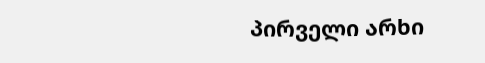პირველი არხი